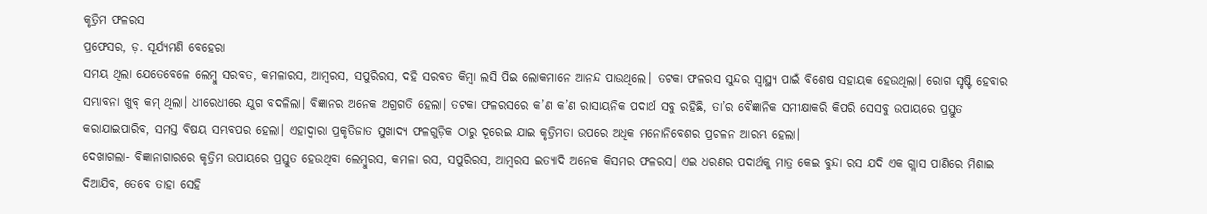କୃତ୍ରିମ ଫଳରସ
ପ୍ରଫେସର, ଡ଼. ସୂର୍ଯ୍ୟମଣି ବେହେରା
ସମୟ ଥିଲା ଯେତେବେଳେ ଲେମ୍ବୁ ସରବତ, କମଳାରସ, ଆମ୍ବରସ, ସପୁରିରସ, ଦହି ସରବତ କିମ୍ବା ଲସି ପିଇ ଲୋକମାନେ ଆନନ୍ଦ ପାଉଥିଲେ। ତଟକା ଫଳରସ ସୁନ୍ଦର ସ୍ବାସ୍ଥ୍ୟ ପାଇଁ ବିଶେଷ ସହାୟକ ହେଉଥିଲା। ରୋଗ ସୃଷ୍ଟି ହେବାର ସମ୍ଭାବନା ଖୁବ୍ କମ୍ ଥିଲା। ଧୀରେଧୀରେ ଯୁଗ ବଦଳିଲା। ବିଜ୍ଞାନର ଅନେକ ଅଗ୍ରଗତି ହେଲା। ତଟକା ଫଳରସରେ କ’ଣ କ’ଣ ରାସାୟନିକ ପଦାର୍ଥ ସବୁ ରହିଛି, ତା’ର ବୈଜ୍ଞାନିକ ସମୀକ୍ଷାକରି କିପରି ସେସବୁ ଉପାୟରେ ପ୍ରସ୍ତୁତ କରାଯାଇପାରିବ, ସମସ୍ତ ବିଷୟ ସମ୍ଭବପର ହେଲା। ଏହାଦ୍ବାରା ପ୍ରକୃତିଜାତ ସୁଖାଦ୍ୟ ଫଳଗୁଡ଼ିକ ଠାରୁ ଦୂରେଇ ଯାଇ କୃତ୍ରିମତା ଉପରେ ଅଧିକ ମନୋନିବେଶର ପ୍ରଚଳନ ଆରମ୍ଭ ହେଲା।
ଦେଖାଗଲା- ବିଜ୍ଞାନାଗାରରେ କୃତ୍ରିମ ଉପାୟରେ ପ୍ରସ୍ତୁତ ହେଉଥିବା ଲେମ୍ବୁରସ, କମଳା ରସ, ସପୁରିରସ, ଆମ୍ବରସ ଇତ୍ୟାଦି ଅନେକ କିସମର ଫଳରସ। ଏଇ ଧରଣର ପଦାର୍ଥକୁ ମାତ୍ର କେଇ ବୁନ୍ଦା ରସ ଯଦି ଏକ ଗ୍ଲାସ ପାଣିରେ ମିଶାଇ ଦିଆଯିବ, ତେବେ ତାହା ସେହି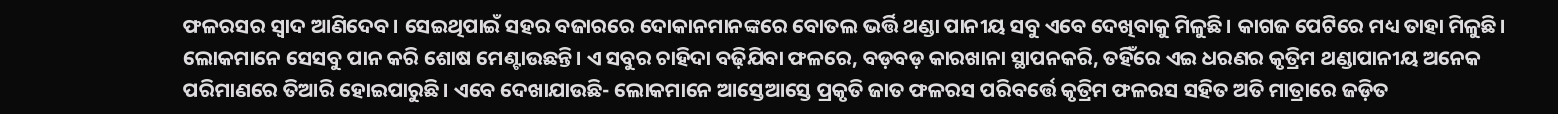ଫଳରସର ସ୍ବାଦ ଆଣିଦେବ। ସେଇଥିପାଇଁ ସହର ବଜାରରେ ଦୋକାନମାନଙ୍କରେ ବୋତଲ ଭର୍ତ୍ତି ଥଣ୍ଡା ପାନୀୟ ସବୁ ଏବେ ଦେଖିବାକୁ ମିଳୁଛି। କାଗଜ ପେଟିରେ ମଧ୍ୟ ତାହା ମିଳୁଛି। ଲୋକମାନେ ସେସବୁ ପାନ କରି ଶୋଷ ମେଣ୍ଟାଉଛନ୍ତି। ଏ ସବୁର ଚାହିଦା ବଢ଼ିଯିବା ଫଳରେ, ବଡ଼ବଡ଼ କାରଖାନା ସ୍ଥାପନକରି, ତହିଁରେ ଏଇ ଧରଣର କୃତ୍ରିମ ଥଣ୍ଡାପାନୀୟ ଅନେକ ପରିମାଣରେ ତିଆରି ହୋଇପାରୁଛି। ଏବେ ଦେଖାଯାଉଛି- ଲୋକମାନେ ଆସ୍ତେଆସ୍ତେ ପ୍ରକୃତି ଜାତ ଫଳରସ ପରିବର୍ତ୍ତେ କୃତ୍ରିମ ଫଳରସ ସହିତ ଅତି ମାତ୍ରାରେ ଜଡ଼ିତ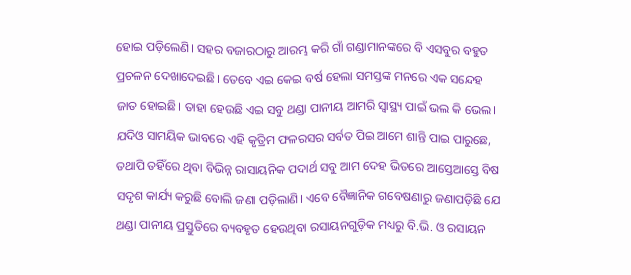ହୋଇ ପଡ଼ିଲେଣି। ସହର ବଜାରଠାରୁ ଆରମ୍ଭ କରି ଗାଁ ଗଣ୍ଡାମାନଙ୍କରେ ବି ଏସବୁର ବହୁତ ପ୍ରଚଳନ ଦେଖାଦେଇଛି। ତେବେ ଏଇ କେଇ ବର୍ଷ ହେଲା ସମସ୍ତଙ୍କ ମନରେ ଏକ ସନ୍ଦେହ ଜାତ ହୋଇଛି। ତାହା ହେଉଛି ଏଇ ସବୁ ଥଣ୍ଡା ପାନୀୟ ଆମରି ସ୍ବାସ୍ଥ୍ୟ ପାଇଁ ଭଲ କି ଭେଲ। ଯଦିଓ ସାମୟିକ ଭାବରେ ଏହି କୃତ୍ରିମ ଫଳରସର ସର୍ବତ ପିଇ ଆମେ ଶାନ୍ତି ପାଇ ପାରୁଛେ, ତଥାପି ତହିଁରେ ଥିବା ବିଭିନ୍ନ ରାସାୟନିକ ପଦାର୍ଥ ସବୁ ଆମ ଦେହ ଭିତରେ ଆସ୍ତେଆସ୍ତେ ବିଷ ସଦୃଶ କାର୍ଯ୍ୟ କରୁଛି ବୋଲି ଜଣା ପଡ଼ିଲାଣି। ଏବେ ବୈଜ୍ଞାନିକ ଗବେଷଣାରୁ ଜଣାପଡ଼ିଛି ଯେ ଥଣ୍ଡା ପାନୀୟ ପ୍ରସ୍ତୁତିରେ ବ୍ୟବହୃତ ହେଉଥିବା ରସାୟନଗୁଡ଼ିକ ମଧ୍ୟରୁ ବି.ଭି. ଓ ରସାୟନ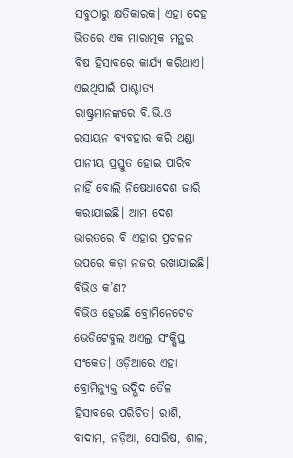ସବୁଠାରୁ କ୍ଷତିକାରକ। ଏହା ଦେହ ଭିତରେ ଏକ ମାରାତ୍ମକ ମନ୍ଥର ବିଷ ହିସାବରେ କାର୍ଯ୍ୟ କରିଥାଏ। ଏଇଥିପାଇଁ ପାଶ୍ଚାତ୍ୟ ରାଷ୍ଟ୍ରମାନଙ୍କରେ ବି.ଭି.ଓ ରସାୟନ ବ୍ୟବହାର କରି ଥଣ୍ଡା ପାନୀୟ ପ୍ରସ୍ତୁତ ହୋଇ ପାରିବ ନାହିଁ ବୋଲି ନିଷେଧାଦେଶ ଜାରି କରାଯାଇଛି। ଆମ ଦେଶ ଭାରତରେ ବି ଏହାର ପ୍ରଚଳନ ଉପରେ କଡ଼ା ନଜର ରଖାଯାଇଛି।
ବିଭିଓ କ’ଣ?
ବିଭିଓ ହେଉଛି ବ୍ରୋମିନେଟେଡ ଭେଡିଟେବୁଲ ଅଏଲ୍ର ସଂକ୍ଷିପ୍ତ ସଂକେତ। ଓଡ଼ିଆରେ ଏହା ବ୍ରୋମିନ୍ଯୁକ୍ତ ଉଦ୍ଭିଦ ତୈଳ ହିସାବରେ ପରିଚିତ। ରାଶି, ବାଦାମ, ନଡ଼ିଆ, ସୋରିଷ, ଶାଳ,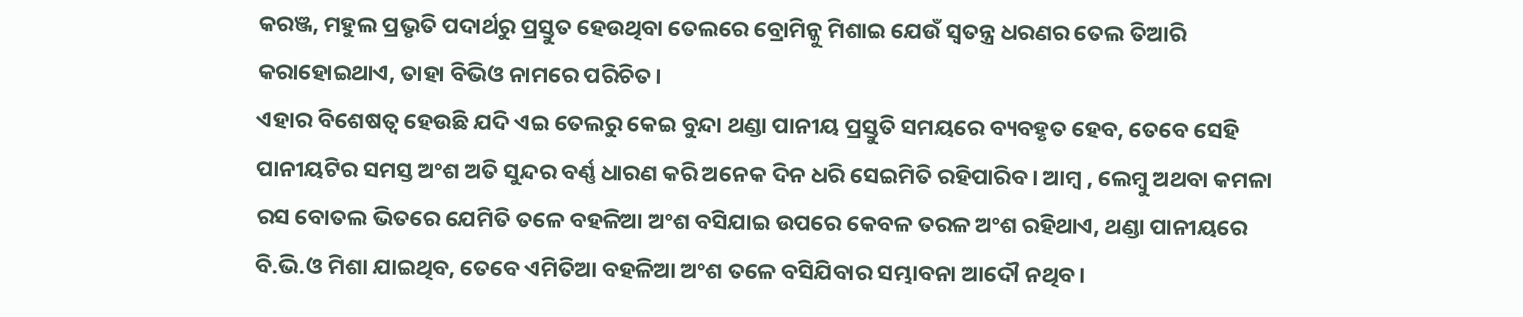କରଞ୍ଜ, ମହୁଲ ପ୍ରଭୃତି ପଦାର୍ଥରୁ ପ୍ରସ୍ତୁତ ହେଉଥିବା ତେଲରେ ବ୍ରୋମିନ୍କୁ ମିଶାଇ ଯେଉଁ ସ୍ବତନ୍ତ୍ର ଧରଣର ତେଲ ତିଆରି କରାହୋଇଥାଏ, ତାହା ବିଭିଓ ନାମରେ ପରିଚିତ।
ଏହାର ବିଶେଷତ୍ବ ହେଉଛି ଯଦି ଏଇ ତେଲରୁ କେଇ ବୁନ୍ଦା ଥଣ୍ଡା ପାନୀୟ ପ୍ରସ୍ତୁତି ସମୟରେ ବ୍ୟବହୃତ ହେବ, ତେବେ ସେହି ପାନୀୟଟିର ସମସ୍ତ ଅଂଶ ଅତି ସୁନ୍ଦର ବର୍ଣ୍ଣ ଧାରଣ କରି ଅନେକ ଦିନ ଧରି ସେଇମିତି ରହିପାରିବ। ଆମ୍ବ , ଲେମ୍ବୁ ଅଥବା କମଳା ରସ ବୋତଲ ଭିତରେ ଯେମିତି ତଳେ ବହଳିଆ ଅଂଶ ବସିଯାଇ ଉପରେ କେବଳ ତରଳ ଅଂଶ ରହିଥାଏ, ଥଣ୍ଡା ପାନୀୟରେ ବି.ଭି.ଓ ମିଶା ଯାଇଥିବ, ତେବେ ଏମିତିଆ ବହଳିଆ ଅଂଶ ତଳେ ବସିଯିବାର ସମ୍ଭାବନା ଆଦୌ ନଥିବ।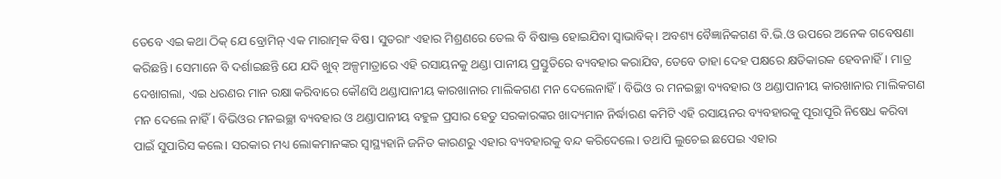ତେବେ ଏଇ କଥା ଠିକ୍ ଯେ ବ୍ରୋମିନ୍ ଏକ ମାରାତ୍ମକ ବିଷ। ସୁତରାଂ ଏହାର ମିଶ୍ରଣରେ ତେଲ ବି ବିଷାକ୍ତ ହୋଇଯିବା ସ୍ବାଭାବିକ୍। ଅବଶ୍ୟ ବୈଜ୍ଞାନିକଗଣ ବି.ଭି.ଓ ଉପରେ ଅନେକ ଗବେଷଣା କରିଛନ୍ତି। ସେମାନେ ବି ଦର୍ଶାଇଛନ୍ତି ଯେ ଯଦି ଖୁବ୍ ଅଳ୍ପମାତ୍ରାରେ ଏହି ରସାୟନକୁ ଥଣ୍ଡା ପାନୀୟ ପ୍ରସ୍ତୁତିରେ ବ୍ୟବହାର କରାଯିବ, ତେବେ ତାହା ଦେହ ପକ୍ଷରେ କ୍ଷତିକାରକ ହେବନାହିଁ। ମାତ୍ର ଦେଖାଗଲା, ଏଇ ଧରଣର ମାନ ରକ୍ଷା କରିବାରେ କୌଣସି ଥଣ୍ଡାପାନୀୟ କାରଖାନାର ମାଲିକଗଣ ମନ ଦେଲେନାହିଁ। ବିଭିଓ ର ମନଇଚ୍ଛା ବ୍ୟବହାର ଓ ଥଣ୍ଡାପାନୀୟ କାରଖାନାର ମାଲିକଗଣ ମନ ଦେଲେ ନାହିଁ। ବିଭିଓର ମନଇଚ୍ଛା ବ୍ୟବହାର ଓ ଥଣ୍ଡାପାନୀୟ ବହୁଳ ପ୍ରସାର ହେତୁ ସରକାରଙ୍କର ଖାଦ୍ୟମାନ ନିର୍ଦ୍ଧାରଣ କମିଟି ଏହି ରସାୟନର ବ୍ୟବହାରକୁ ପୂରାପୂରି ନିଷେଧ କରିବା ପାଇଁ ସୁପାରିସ କଲେ। ସରକାର ମଧ୍ୟ ଲୋକମାନଙ୍କର ସ୍ବାସ୍ଥ୍ୟହାନି ଜନିତ କାରଣରୁ ଏହାର ବ୍ୟବହାରକୁ ବନ୍ଦ କରିଦେଲେ। ତଥାପି ଲୁଚେଇ ଛପେଇ ଏହାର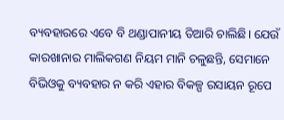ବ୍ୟବହାରରେ ଏବେ ବି ଥଣ୍ଡାପାନୀୟ ତିଆରି ଚାଲିଛି। ଯେଉଁ କାରଖାନାର ମାଲିକଗଣ ନିୟମ ମାନି ଚଳୁଛନ୍ତି, ସେମାନେ ବିଭିଓକୁ ବ୍ୟବହାର ନ କରି ଏହାର ବିକଳ୍ପ ରସାୟନ ରୂପେ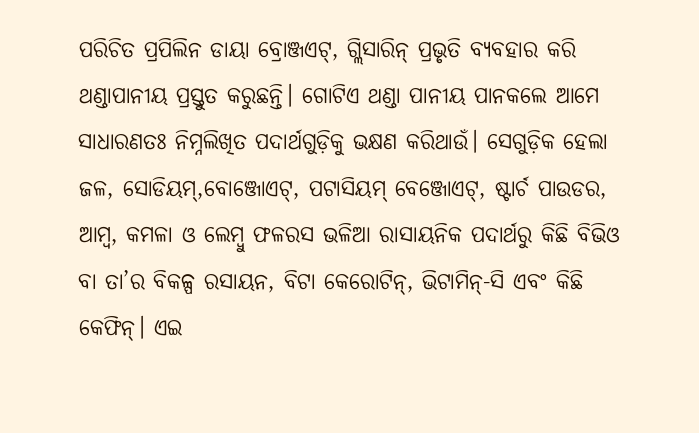ପରିଚିତ ପ୍ରପିଲିନ ଡାୟା ବ୍ରୋଞ୍ଜଏଟ୍, ଗ୍ଲିସାରିନ୍ ପ୍ରଭୃତି ବ୍ୟବହାର କରି ଥଣ୍ଡାପାନୀୟ ପ୍ରସ୍ତୁତ କରୁଛନ୍ତି। ଗୋଟିଏ ଥଣ୍ଡା ପାନୀୟ ପାନକଲେ ଆମେ ସାଧାରଣତଃ ନିମ୍ନଲିଖିତ ପଦାର୍ଥଗୁଡ଼ିକୁ ଭକ୍ଷଣ କରିଥାଉଁ। ସେଗୁଡ଼ିକ ହେଲା ଜଳ, ସୋଡିୟମ୍,ବୋଞ୍ଜୋଏଟ୍, ପଟାସିୟମ୍ ବେଞ୍ଜୋଏଟ୍, ଷ୍ଟାର୍ଚ ପାଉଡର, ଆମ୍ବ, କମଳା ଓ ଲେମ୍ବୁ ଫଳରସ ଭଳିଆ ରାସାୟନିକ ପଦାର୍ଥରୁ କିଛି ବିଭିଓ ବା ତା’ର ବିକଳ୍ପ ରସାୟନ, ବିଟା କେରୋଟିନ୍, ଭିଟାମିନ୍-ସି ଏବଂ କିଛି କେଫିନ୍। ଏଇ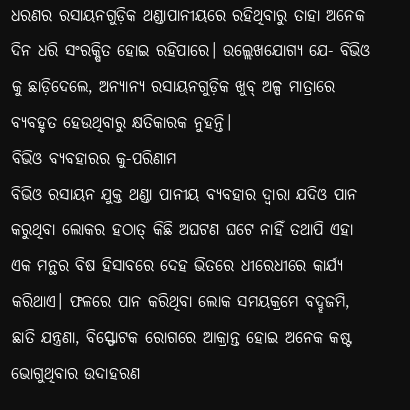ଧରଣର ରସାୟନଗୁଡ଼ିକ ଥଣ୍ଡାପାନୀୟରେ ରହିଥିବାରୁ ତାହା ଅନେକ ଦିନ ଧରି ସଂରକ୍ଷିତ ହୋଇ ରହିପାରେ। ଉଲ୍ଲେଖଯୋଗ୍ୟ ଯେ- ବିଭିଓ କୁ ଛାଡ଼ିଦେଲେ, ଅନ୍ୟାନ୍ୟ ରସାୟନଗୁଡ଼ିକ ଖୁବ୍ ଅଳ୍ପ ମାତ୍ରାରେ ବ୍ୟବହୃତ ହେଉଥିବାରୁ କ୍ଷତିକାରକ ନୁହନ୍ତି।
ବିଭିଓ ବ୍ୟବହାରର କୁ-ପରିଣାମ
ବିଭିଓ ରସାୟନ ଯୁକ୍ତ ଥଣ୍ଡା ପାନୀୟ ବ୍ୟବହାର ଦ୍ବାରା ଯଦିଓ ପାନ କରୁଥିବା ଲୋକର ହଠାତ୍ କିଛି ଅଘଟଣ ଘଟେ ନାହିଁ ତଥାପି ଏହା ଏକ ମନ୍ଥର ବିଷ ହିସାବରେ ଦେହ ଭିତରେ ଧୀରେଧୀରେ କାର୍ଯ୍ୟ କରିଥାଏ। ଫଳରେ ପାନ କରିଥିବା ଲୋକ ସମୟକ୍ରମେ ବଦ୍ହଜମି, ଛାତି ଯନ୍ତ୍ରଣା, ବିସ୍ଫୋଟକ ରୋଗରେ ଆକ୍ରାନ୍ତ ହୋଇ ଅନେକ କଷ୍ଟ ଭୋଗୁଥିବାର ଉଦାହରଣ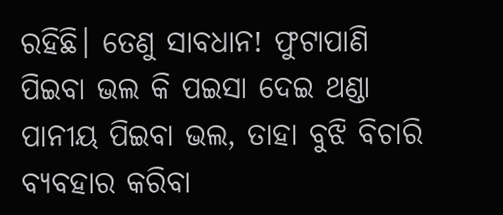ରହିଛି। ତେଣୁ ସାବଧାନ! ଫୁଟାପାଣି ପିଇବା ଭଲ କି ପଇସା ଦେଇ ଥଣ୍ଡା ପାନୀୟ ପିଇବା ଭଲ, ତାହା ବୁଝି ବିଚାରି ବ୍ୟବହାର କରିବା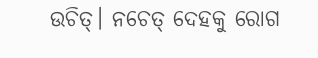ଉଚିତ୍। ନଚେତ୍ ଦେହକୁ ରୋଗ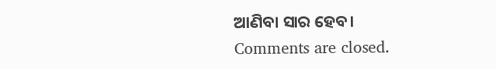ଆଣିବା ସାର ହେବ।
Comments are closed.